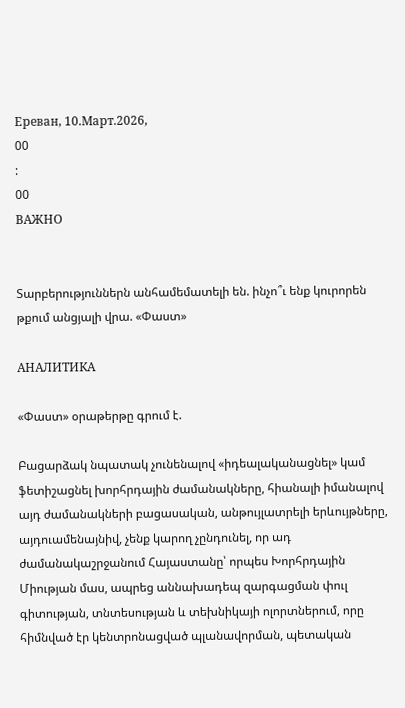Ереван, 10.Март.2026,
00
:
00
ВАЖНО


Տարբերություններն անհամեմատելի են. ինչո՞ւ ենք կուրորեն թքում անցյալի վրա. «Փաստ»

АНАЛИТИКА

«Փաստ» օրաթերթը գրում է.

Բացարձակ նպատակ չունենալով «իդեալականացնել» կամ ֆետիշացնել խորհրդային ժամանակները, հիանալի իմանալով այդ ժամանակների բացասական, անթույլատրելի երևույթները, այդուամենայնիվ, չենք կարող չընդունել, որ ադ ժամանակաշրջանում Հայաստանը՝ որպես Խորհրդային Միության մաս, ապրեց աննախադեպ զարգացման փուլ գիտության, տնտեսության և տեխնիկայի ոլորտներում, որը հիմնված էր կենտրոնացված պլանավորման, պետական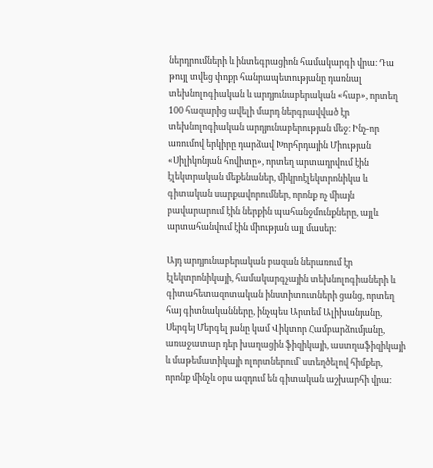ներդրումների և ինտեգրացիոն համակարգի վրա։ Դա թույլ տվեց փոքր հանրապետությանը դառնալ տեխնոլոգիական և արդյունաբերական «հաբ», որտեղ 100 հազարից ավելի մարդ ներգրավված էր տեխնոլոգիական արդյունաբերության մեջ։ Ինչ-որ առումով երկիրը դարձավ Խորհրդային Միության «Սիլիկոնյան հովիտը», որտեղ արտադրվում էին էլեկտրական մեքենաներ, միկրոէլեկտրոնիկա և գիտական սարքավորումներ, որոնք ոչ միայն բավարարում էին ներքին պահանջմունքները, այլև արտահանվում էին միության այլ մասեր։

Այդ արդյունաբերական բազան ներառում էր էլեկտրոնիկայի, համակարգչային տեխնոլոգիաների և գիտահետազոտական ինստիտուտների ցանց, որտեղ հայ գիտնականները, ինչպես Արտեմ Ալիխանյանը, Սերգեյ Մերգել յանը կամ Վիկտոր Համբարձումյանը, առաջատար դեր խաղացին ֆիզիկայի, աստղաֆիզիկայի և մաթեմատիկայի ոլորտներում՝ ստեղծելով հիմքեր, որոնք մինչև օրս ազդում են գիտական աշխարհի վրա։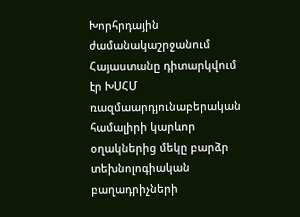Խորհրդային ժամանակաշրջանում Հայաստանը դիտարկվում էր ԽՍՀՄ ռազմաարդյունաբերական համալիրի կարևոր օղակներից մեկը բարձր տեխնոլոգիական բաղադրիչների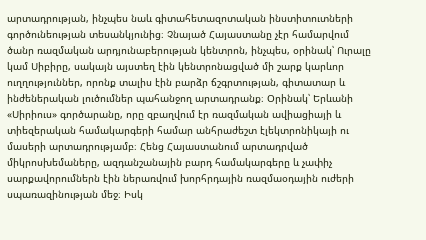արտադրության, ինչպես նաև գիտահետազոտական ինստիտուտների գործունեության տեսանկյունից։ Չնայած Հայաստանը չէր համարվում ծանր ռազմական արդյունաբերության կենտրոն, ինչպես, օրինակ՝ Ուրալը կամ Սիբիրը, սակայն այստեղ էին կենտրոնացված մի շարք կարևոր ուղղություններ, որոնք տալիս էին բարձր ճշգրտության, գիտատար և ինժեներական լուծումներ պահանջող արտադրանք։ Օրինակ՝ Երևանի «Սիրիուս» գործարանը, որը զբաղվում էր ռազմական ավիացիայի և տիեզերական համակարգերի համար անհրաժեշտ էլեկտրոնիկայի ու մասերի արտադրությամբ։ Հենց Հայաստանում արտադրված միկրոսխեմաները, ազդանշանային բարդ համակարգերը և չափիչ սարքավորումներն էին ներառվում խորհրդային ռազմաօդային ուժերի սպառազինության մեջ։ Իսկ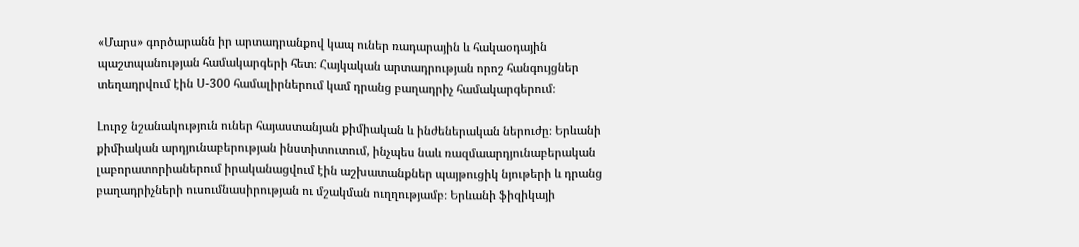«Մարս» գործարանն իր արտադրանքով կապ ուներ ռադարային և հակաօդային պաշտպանության համակարգերի հետ։ Հայկական արտադրության որոշ հանգույցներ տեղադրվում էին Ս-300 համալիրներում կամ դրանց բաղադրիչ համակարգերում։

Լուրջ նշանակություն ուներ հայաստանյան քիմիական և ինժեներական ներուժը։ Երևանի քիմիական արդյունաբերության ինստիտուտում, ինչպես նաև ռազմաարդյունաբերական լաբորատորիաներում իրականացվում էին աշխատանքներ պայթուցիկ նյութերի և դրանց բաղադրիչների ուսումնասիրության ու մշակման ուղղությամբ։ Երևանի ֆիզիկայի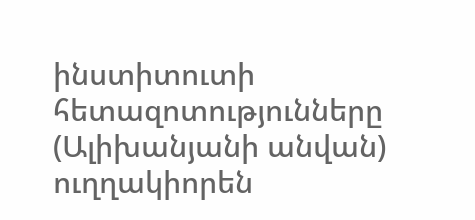ինստիտուտի հետազոտությունները (Ալիխանյանի անվան) ուղղակիորեն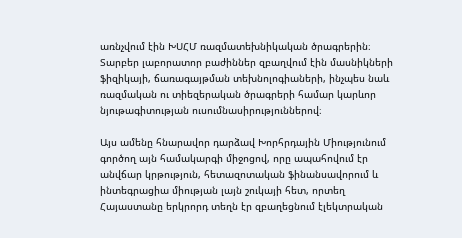առնչվում էին ԽՍՀՄ ռազմատեխնիկական ծրագրերին։ Տարբեր լաբորատոր բաժիններ զբաղվում էին մասնիկների ֆիզիկայի, ճառագայթման տեխնոլոգիաների, ինչպես նաև ռազմական ու տիեզերական ծրագրերի համար կարևոր նյութագիտության ուսումնասիրություններով։

Այս ամենը հնարավոր դարձավ Խորհրդային Միությունում գործող այն համակարգի միջոցով, որը ապահովում էր անվճար կրթություն, հետազոտական ֆինանսավորում և ինտեգրացիա միության լայն շուկայի հետ, որտեղ Հայաստանը երկրորդ տեղն էր զբաղեցնում էլեկտրական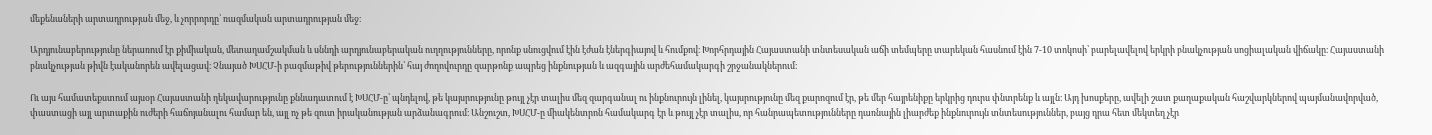մեքենաների արտադրության մեջ, և չորրորդը՝ ռազմական արտադրության մեջ։

Արդյունաբերությունը ներառում էր քիմիական, մետաղամշակման և սննդի արդյունաբերական ուղղությունները, որոնք սնուցվում էին էժան էներգիայով և հումքով։ Խորհրդային Հայաստանի տնտեսական աճի տեմպերը տարեկան հասնում էին 7-10 տոկոսի՝ բարելավելով երկրի բնակչության սոցիալական վիճակը։ Հայաստանի բնակչության թիվն էականորեն ավելացավ։ Չնայած ԽՍՀՄ-ի բազմաթիվ թերություններին՝ հայ ժողովուրդը զարթոնք ապրեց ինքնության և ազգային արժեհամակարգի շրջանակներում։

Ու այս համատեքստում այսօր Հայաստանի ղեկավարությունը քննադատում է ԽՍՀՄ-ը՝ պնդելով, թե կայսրությունը թույլ չէր տալիս մեզ զարգանալ ու ինքնուրույն լինել, կայսրությունը մեզ քարոզում էր, թե մեր հայրենիքը երկրից դուրս փնտրենք և այլն։ Այդ խոսքերը, ավելի շատ քաղաքական հաշվարկներով պայմանավորված, փաստացի այլ արտաքին ուժերի հաճոյանալու համար են, այլ ոչ թե զուտ իրականության արձանագրում։ Անշուշտ, ԽՍՀՄ-ը միակենտրոն համակարգ էր և թույլ չէր տալիս, որ հանրապետությունները դառնային լիարժեք ինքնուրույն տնտեսություններ, բայց դրա հետ մեկտեղ չէր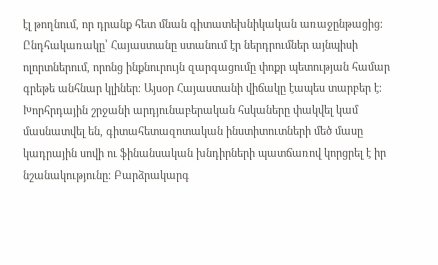էլ թողնում, որ դրանք հետ մնան գիտատեխնիկական առաջընթացից։ Ընդհակառակը՝ Հայաստանը ստանում էր ներդրումներ այնպիսի ոլորտներում, որոնց ինքնուրույն զարգացումը փոքր պետության համար գրեթե անհնար կլիներ։ Այսօր Հայաստանի վիճակը էապես տարբեր է։ Խորհրդային շրջանի արդյունաբերական հսկաները փակվել կամ մասնատվել են, գիտահետազոտական ինստիտուտների մեծ մասը կադրային սովի ու ֆինանսական խնդիրների պատճառով կորցրել է իր նշանակությունը։ Բարձրակարգ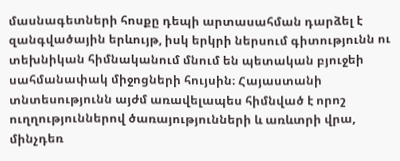մասնագետների հոսքը դեպի արտասահման դարձել է զանգվածային երևույթ, իսկ երկրի ներսում գիտությունն ու տեխնիկան հիմնականում մնում են պետական բյուջեի սահմանափակ միջոցների հույսին։ Հայաստանի տնտեսությունն այժմ առավելապես հիմնված է որոշ ուղղություններով ծառայությունների և առևտրի վրա, մինչդեռ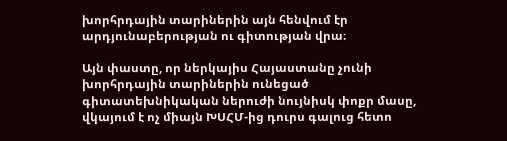խորհրդային տարիներին այն հենվում էր արդյունաբերության ու գիտության վրա։

Այն փաստը, որ ներկայիս Հայաստանը չունի խորհրդային տարիներին ունեցած գիտատեխնիկական ներուժի նույնիսկ փոքր մասը, վկայում է ոչ միայն ԽՍՀՄ-ից դուրս գալուց հետո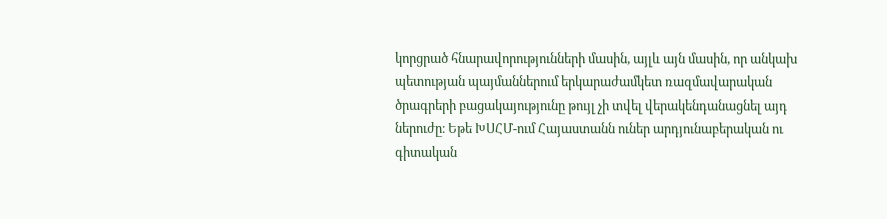կորցրած հնարավորությունների մասին, այլև այն մասին, որ անկախ պետության պայմաններում երկարաժամկետ ռազմավարական ծրագրերի բացակայությունը թույլ չի տվել վերակենդանացնել այդ ներուժը։ Եթե ԽՍՀՄ-ում Հայաստանն ուներ արդյունաբերական ու գիտական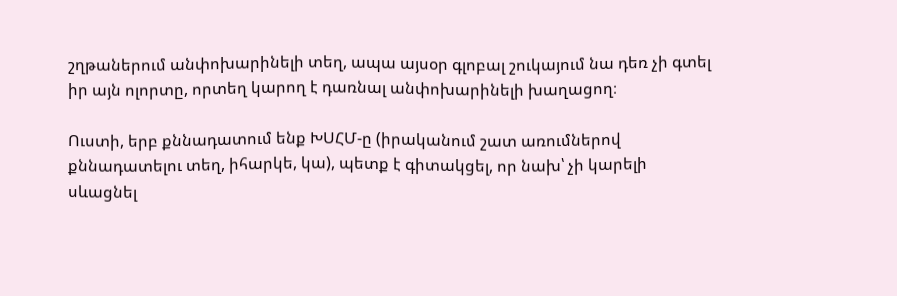շղթաներում անփոխարինելի տեղ, ապա այսօր գլոբալ շուկայում նա դեռ չի գտել իր այն ոլորտը, որտեղ կարող է դառնալ անփոխարինելի խաղացող։

Ուստի, երբ քննադատում ենք ԽՍՀՄ-ը (իրականում շատ առումներով քննադատելու տեղ, իհարկե, կա), պետք է գիտակցել, որ նախ՝ չի կարելի սևացնել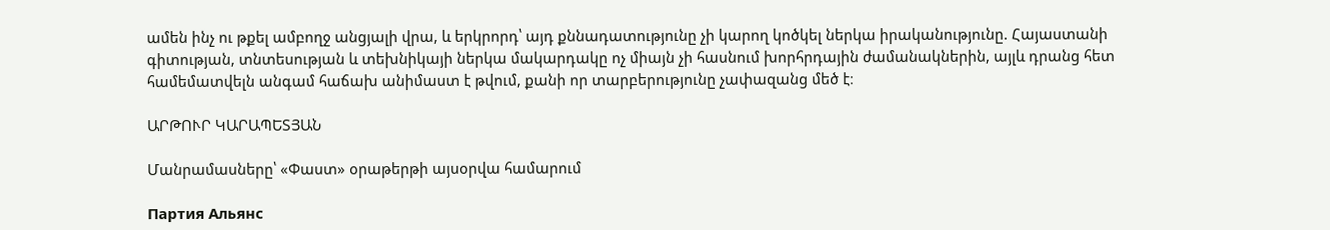ամեն ինչ ու թքել ամբողջ անցյալի վրա, և երկրորդ՝ այդ քննադատությունը չի կարող կոծկել ներկա իրականությունը. Հայաստանի գիտության, տնտեսության և տեխնիկայի ներկա մակարդակը ոչ միայն չի հասնում խորհրդային ժամանակներին, այլև դրանց հետ համեմատվելն անգամ հաճախ անիմաստ է թվում, քանի որ տարբերությունը չափազանց մեծ է։

ԱՐԹՈՒՐ ԿԱՐԱՊԵՏՅԱՆ

Մանրամասները՝ «Փաստ» օրաթերթի այսօրվա համարում

Партия Альянс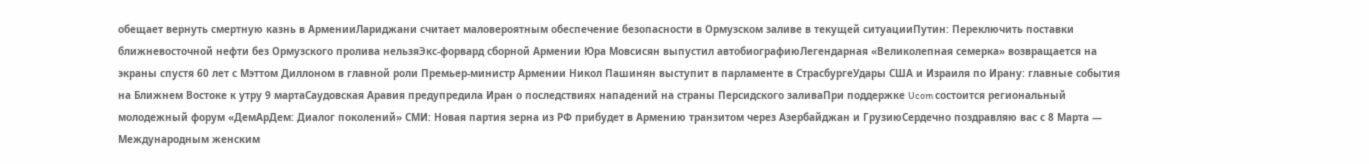обещает вернуть смертную казнь в АрменииЛариджани считает маловероятным обеспечение безопасности в Ормузском заливе в текущей ситуацииПутин: Переключить поставки ближневосточной нефти без Ормузского пролива нельзяЭкс-форвард сборной Армении Юра Мовсисян выпустил автобиографиюЛегендарная «Великолепная семерка» возвращается на экраны спустя 60 лет с Мэттом Диллоном в главной роли Премьер-министр Армении Никол Пашинян выступит в парламенте в СтрасбургеУдары США и Израиля по Ирану: главные события на Ближнем Востоке к утру 9 мартаСаудовская Аравия предупредила Иран о последствиях нападений на страны Персидского заливаПри поддержке Ucom состоится региональный молодежный форум «ДемАрДем: Диалог поколений» СМИ: Новая партия зерна из РФ прибудет в Армению транзитом через Азербайджан и ГрузиюСердечно поздравляю вас с 8 Марта — Международным женским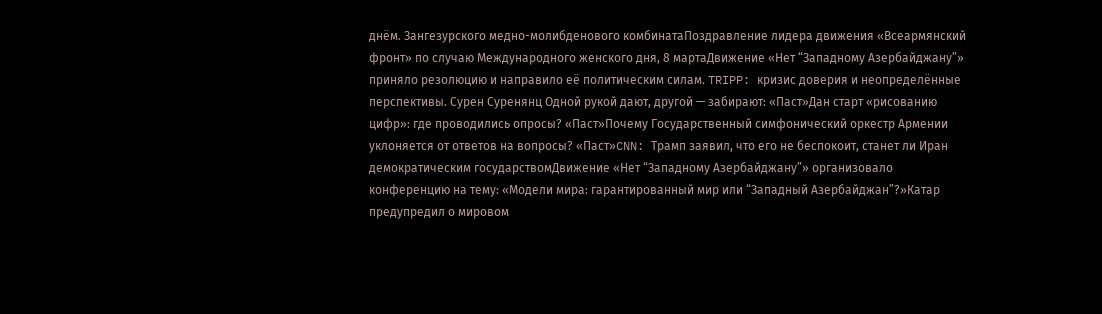днём. Зангезурского медно-молибденового комбинатаПоздравление лидера движения «Всеармянский фронт» по случаю Международного женского дня, 8 мартаДвижение «Нет “Западному Азербайджану”» приняло резолюцию и направило её политическим силам. TRIPP: кризис доверия и неопределённые перспективы. Сурен Суренянц Одной рукой дают, другой — забирают: «Паст»Дан старт «рисованию цифр»: где проводились опросы? «Паст»Почему Государственный симфонический оркестр Армении уклоняется от ответов на вопросы? «Паст»CNN: Трамп заявил, что его не беспокоит, станет ли Иран демократическим государствомДвижение «Нет “Западному Азербайджану”» организовало конференцию на тему: «Модели мира: гарантированный мир или “Западный Азербайджан”?»Катар предупредил о мировом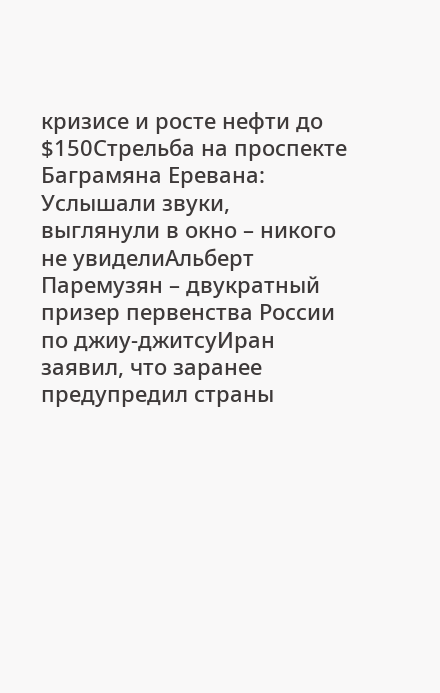кризисе и росте нефти до $150Стрельба на проспекте Баграмяна Еревана: Услышали звуки, выглянули в окно – никого не увиделиАльберт Паремузян – двукратный призер первенства России по джиу-джитсуИран заявил, что заранее предупредил страны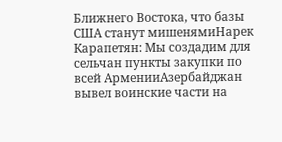Ближнего Востока, что базы США станут мишенямиНарек Карапетян: Мы создадим для сельчан пункты закупки по всей АрменииАзербайджан вывел воинские части на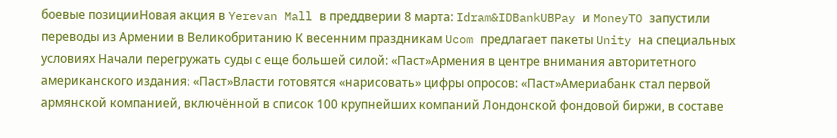боевые позицииНовая акция в Yerevan Mall в преддверии 8 марта: Idram&IDBankUBPay и MoneyTO запустили переводы из Армении в Великобританию К весенним праздникам Ucom предлагает пакеты Unity на специальных условиях Начали перегружать суды с еще большей силой: «Паст»Армения в центре внимания авторитетного американского издания։ «Паст»Власти готовятся «нарисовать» цифры опросов: «Паст»Америабанк стал первой армянской компанией, включённой в список 100 крупнейших компаний Лондонской фондовой биржи, в составе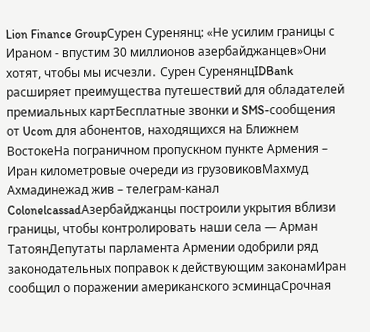Lion Finance GroupСурен Суренянц: «Не усилим границы с Ираном - впустим 30 миллионов азербайджанцев»Они хотят, чтобы мы исчезли․ Сурен СуренянцIDBank расширяет преимущества путешествий для обладателей премиальных картБесплатные звонки и SMS-сообщения от Ucom для абонентов, находящихся на Ближнем ВостокеНа пограничном пропускном пункте Армения – Иран километровые очереди из грузовиковМахмуд Ахмадинежад жив – телеграм-канал ColonelcassadАзербайджанцы построили укрытия вблизи границы, чтобы контролировать наши села — Арман ТатоянДепутаты парламента Армении одобрили ряд законодательных поправок к действующим законамИран сообщил о поражении американского эсминцаСрочная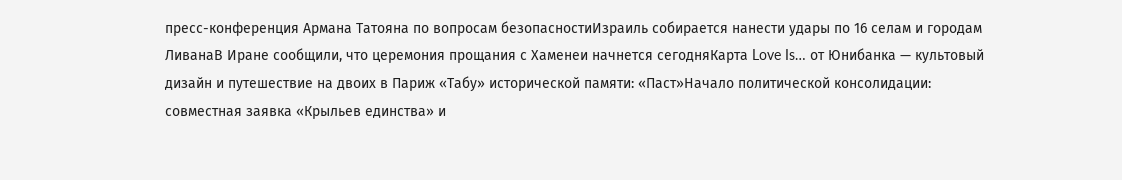пресс-конференция Армана Татояна по вопросам безопасностиИзраиль собирается нанести удары по 16 селам и городам ЛиванаВ Иране сообщили, что церемония прощания с Хаменеи начнется сегодняКарта Love Is… от Юнибанка — культовый дизайн и путешествие на двоих в Париж «Табу» исторической памяти: «Паст»Начало политической консолидации: cовместная заявка «Крыльев единства» и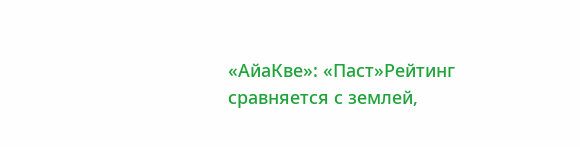«АйаКве»: «Паст»Рейтинг сравняется с землей,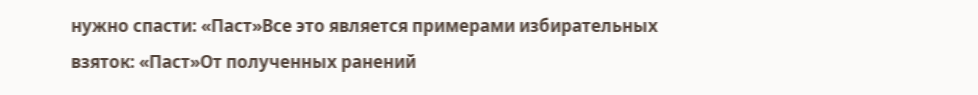нужно спасти: «Паст»Все это является примерами избирательных взяток: «Паст»От полученных ранений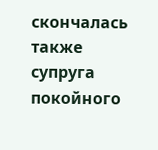скончалась также супруга покойного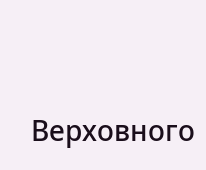Верховного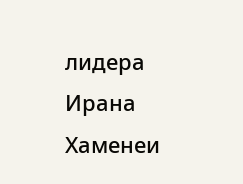лидера Ирана Хаменеи